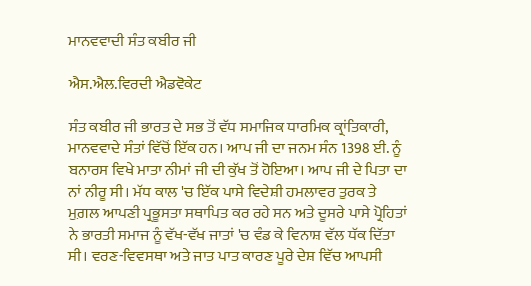ਮਾਨਵਵਾਦੀ ਸੰਤ ਕਬੀਰ ਜੀ

ਐਸ.ਐਲ.ਵਿਰਦੀ ਐਡਵੋਕੇਟ

ਸੰਤ ਕਬੀਰ ਜੀ ਭਾਰਤ ਦੇ ਸਭ ਤੋਂ ਵੱਧ ਸਮਾਜਿਕ ਧਾਰਮਿਕ ਕ੍ਰਾਂਤਿਕਾਰੀ, ਮਾਨਵਵਾਦੇ ਸੰਤਾਂ ਵਿੱਚੋਂ ਇੱਕ ਹਨ। ਆਪ ਜੀ ਦਾ ਜਨਮ ਸੰਨ 1398 ਈ. ਨੂੰ ਬਨਾਰਸ ਵਿਖੇ ਮਾਤਾ ਨੀਮਾਂ ਜੀ ਦੀ ਕੁੱਖ ਤੋਂ ਹੋਇਆ। ਆਪ ਜੀ ਦੇ ਪਿਤਾ ਦਾ ਨਾਂ ਨੀਰੂ ਸੀ। ਮੱਧ ਕਾਲ 'ਚ ਇੱਕ ਪਾਸੇ ਵਿਦੇਸ਼ੀ ਹਮਲਾਵਰ ਤੁਰਕ ਤੇ ਮੁਗ਼ਲ ਆਪਣੀ ਪ੍ਰਭੂਸਤਾ ਸਥਾਪਿਤ ਕਰ ਰਹੇ ਸਨ ਅਤੇ ਦੂਸਰੇ ਪਾਸੇ ਪ੍ਰੋਹਿਤਾਂ ਨੇ ਭਾਰਤੀ ਸਮਾਜ ਨੂੰ ਵੱਖ-ਵੱਖ ਜਾਤਾਂ 'ਚ ਵੰਡ ਕੇ ਵਿਨਾਸ਼ ਵੱਲ ਧੱਕ ਦਿੱਤਾ ਸੀ। ਵਰਣ-ਵਿਵਸਥਾ ਅਤੇ ਜਾਤ ਪਾਤ ਕਾਰਣ ਪੂਰੇ ਦੇਸ਼ ਵਿੱਚ ਆਪਸੀ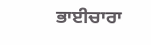ਭਾਈਚਾਰਾ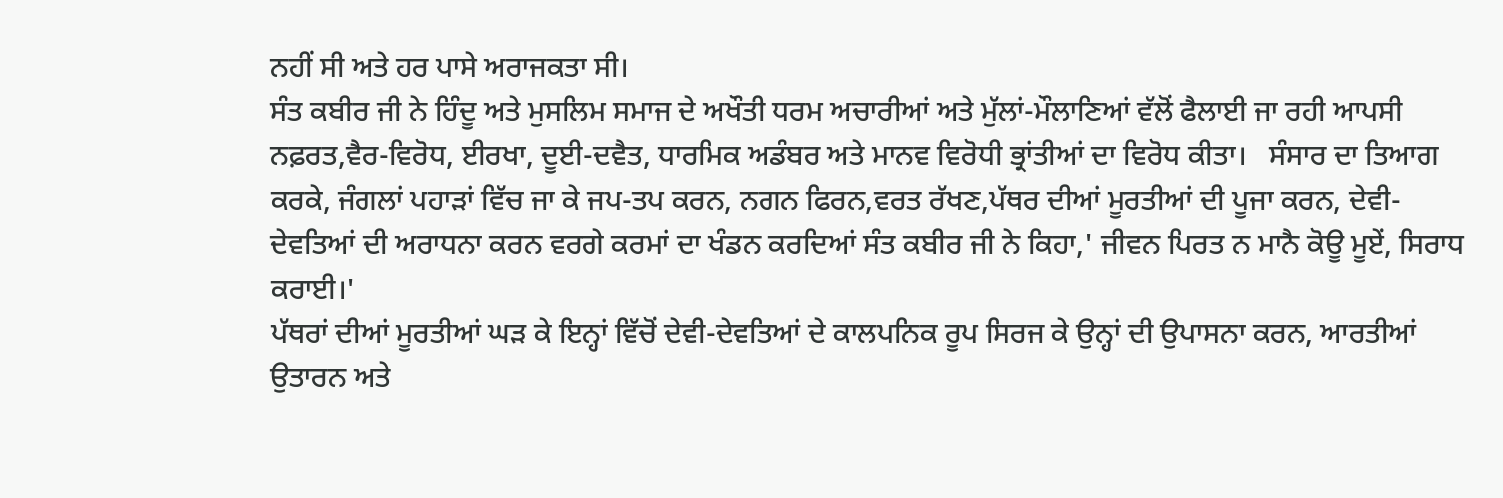ਨਹੀਂ ਸੀ ਅਤੇ ਹਰ ਪਾਸੇ ਅਰਾਜਕਤਾ ਸੀ।
ਸੰਤ ਕਬੀਰ ਜੀ ਨੇ ਹਿੰਦੂ ਅਤੇ ਮੁਸਲਿਮ ਸਮਾਜ ਦੇ ਅਖੌਤੀ ਧਰਮ ਅਚਾਰੀਆਂ ਅਤੇ ਮੁੱਲਾਂ-ਮੌਲਾਣਿਆਂ ਵੱਲੋਂ ਫੈਲਾਈ ਜਾ ਰਹੀ ਆਪਸੀ ਨਫ਼ਰਤ,ਵੈਰ-ਵਿਰੋਧ, ਈਰਖਾ, ਦੂਈ-ਦਵੈਤ, ਧਾਰਮਿਕ ਅਡੰਬਰ ਅਤੇ ਮਾਨਵ ਵਿਰੋਧੀ ਭ੍ਰਾਂਤੀਆਂ ਦਾ ਵਿਰੋਧ ਕੀਤਾ।   ਸੰਸਾਰ ਦਾ ਤਿਆਗ ਕਰਕੇ, ਜੰਗਲਾਂ ਪਹਾੜਾਂ ਵਿੱਚ ਜਾ ਕੇ ਜਪ-ਤਪ ਕਰਨ, ਨਗਨ ਫਿਰਨ,ਵਰਤ ਰੱਖਣ,ਪੱਥਰ ਦੀਆਂ ਮੂਰਤੀਆਂ ਦੀ ਪੂਜਾ ਕਰਨ, ਦੇਵੀ-ਦੇਵਤਿਆਂ ਦੀ ਅਰਾਧਨਾ ਕਰਨ ਵਰਗੇ ਕਰਮਾਂ ਦਾ ਖੰਡਨ ਕਰਦਿਆਂ ਸੰਤ ਕਬੀਰ ਜੀ ਨੇ ਕਿਹਾ,' ਜੀਵਨ ਪਿਰਤ ਨ ਮਾਨੈ ਕੋਊ ਮੂਏਂ, ਸਿਰਾਧ ਕਰਾਈ।'
ਪੱਥਰਾਂ ਦੀਆਂ ਮੂਰਤੀਆਂ ਘੜ ਕੇ ਇਨ੍ਹਾਂ ਵਿੱਚੋਂ ਦੇਵੀ-ਦੇਵਤਿਆਂ ਦੇ ਕਾਲਪਨਿਕ ਰੂਪ ਸਿਰਜ ਕੇ ਉਨ੍ਹਾਂ ਦੀ ਉਪਾਸਨਾ ਕਰਨ, ਆਰਤੀਆਂ ਉਤਾਰਨ ਅਤੇ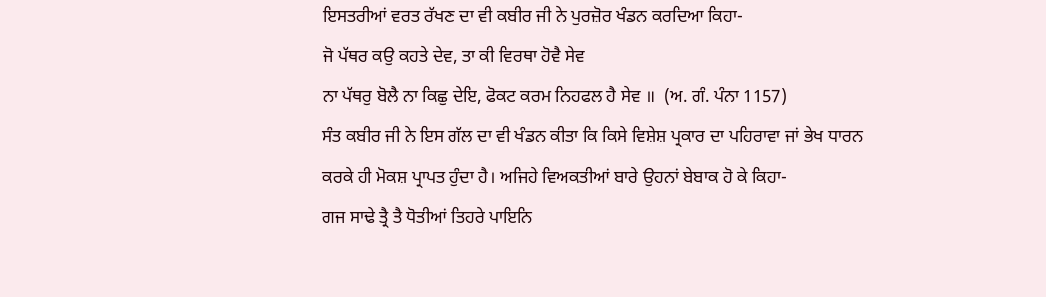ਇਸਤਰੀਆਂ ਵਰਤ ਰੱਖਣ ਦਾ ਵੀ ਕਬੀਰ ਜੀ ਨੇ ਪੁਰਜ਼ੋਰ ਖੰਡਨ ਕਰਦਿਆ ਕਿਹਾ-
ਜੋ ਪੱਥਰ ਕਉ ਕਹਤੇ ਦੇਵ, ਤਾ ਕੀ ਵਿਰਥਾ ਹੋਵੈ ਸੇਵ
ਨਾ ਪੱਥਰੁ ਬੋਲੈ ਨਾ ਕਿਛੁ ਦੇਇ, ਫੋਕਟ ਕਰਮ ਨਿਹਫਲ ਹੈ ਸੇਵ ॥  (ਅ. ਗੰ. ਪੰਨਾ 1157)
ਸੰਤ ਕਬੀਰ ਜੀ ਨੇ ਇਸ ਗੱਲ ਦਾ ਵੀ ਖੰਡਨ ਕੀਤਾ ਕਿ ਕਿਸੇ ਵਿਸ਼ੇਸ਼ ਪ੍ਰਕਾਰ ਦਾ ਪਹਿਰਾਵਾ ਜਾਂ ਭੇਖ ਧਾਰਨ ਕਰਕੇ ਹੀ ਮੋਕਸ਼ ਪ੍ਰਾਪਤ ਹੁੰਦਾ ਹੈ। ਅਜਿਹੇ ਵਿਅਕਤੀਆਂ ਬਾਰੇ ਉਹਨਾਂ ਬੇਬਾਕ ਹੋ ਕੇ ਕਿਹਾ-
ਗਜ ਸਾਢੇ ਤ੍ਰੈ ਤੈ ਧੋਤੀਆਂ ਤਿਹਰੇ ਪਾਇਨਿ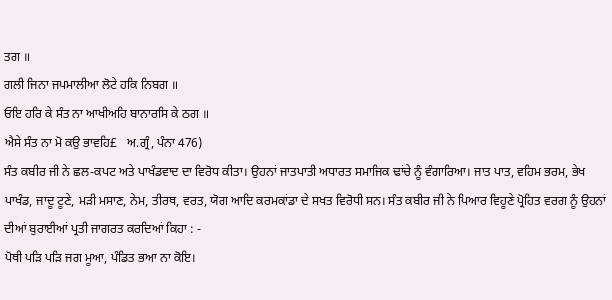ਤਗ ॥
ਗਲੀ ਜਿਨਾ ਜਪਮਾਲੀਆ ਲੋਟੇ ਹਕਿ ਨਿਬਗ ॥
ਓਇ ਹਰਿ ਕੇ ਸੰਤ ਨਾ ਆਖੀਅਹਿ ਬਾਨਾਰਸਿ ਕੇ ਠਗ ॥
ਐਸੇ ਸੰਤ ਨਾ ਮੋ ਕਉ ਭਾਵਹਿ£   ਅ.ਗ੍ਰੰ, ਪੰਨਾ 476)
ਸੰਤ ਕਬੀਰ ਜੀ ਨੇ ਛਲ-ਕਪਟ ਅਤੇ ਪਾਖੰਡਵਾਦ ਦਾ ਵਿਰੋਧ ਕੀਤਾ। ਉਹਨਾਂ ਜਾਤਪਾਤੀ ਅਧਾਰਤ ਸਮਾਜਿਕ ਢਾਂਚੇ ਨੂੰ ਵੰਗਾਰਿਆ। ਜਾਤ ਪਾਤ, ਵਹਿਮ ਭਰਮ, ਭੇਖ ਪਾਖੰਡ, ਜਾਦੂ ਟੂਣੇ, ਮੜੀ ਮਸਾਣ, ਨੇਮ, ਤੀਰਥ, ਵਰਤ, ਯੋਗ ਆਦਿ ਕਰਮਕਾਂਡਾ ਦੇ ਸਖਤ ਵਿਰੋਧੀ ਸਨ। ਸੰਤ ਕਬੀਰ ਜੀ ਨੇ ਪਿਆਰ ਵਿਹੂਣੇ ਪ੍ਰੋਹਿਤ ਵਰਗ ਨੂੰ ਉਹਨਾਂ ਦੀਆਂ ਬੁਰਾਈਆਂ ਪ੍ਰਤੀ ਜਾਗਰਤ ਕਰਦਿਆਂ ਕਿਹਾ : -
ਪੋਥੀ ਪੜਿ ਪੜਿ ਜਗ ਮੂਆ, ਪੰਡਿਤ ਭਆ ਨਾ ਕੋਇ।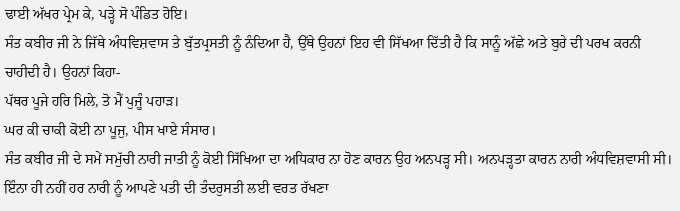ਢਾਈ ਅੱਖਰ ਪ੍ਰੇਮ ਕੇ, ਪੜ੍ਹੇ ਸੋ ਪੰਡਿਤ ਹੋਇ।
ਸੰਤ ਕਬੀਰ ਜੀ ਨੇ ਜਿੱਥੇ ਅੰਧਵਿਸ਼ਵਾਸ ਤੇ ਬੁੱਤਪ੍ਰਸਤੀ ਨੂੰ ਨੰਦਿਆ ਹੈ, ਉੱਥੇ ਉਹਨਾਂ ਇਹ ਵੀ ਸਿੱਖਆ ਦਿੱਤੀ ਹੈ ਕਿ ਸਾਨੂੰ ਅੱਛੇ ਅਤੇ ਬੁਰੇ ਦੀ ਪਰਖ ਕਰਨੀ ਚਾਹੀਦੀ ਹੈ। ਉਹਨਾਂ ਕਿਹਾ-
ਪੱਥਰ ਪੂਜੇ ਹਰਿ ਮਿਲੇ, ਤੋ ਮੈਂ ਪੁਜੂੰ ਪਹਾੜ।
ਘਰ ਕੀ ਚਾਕੀ ਕੋਈ ਨਾ ਪੂਜੁ, ਪੀਸ ਖਾਏ ਸੰਸਾਰ।
ਸੰਤ ਕਬੀਰ ਜੀ ਦੇ ਸਮੇਂ ਸਮੁੱਚੀ ਨਾਰੀ ਜਾਤੀ ਨੂੰ ਕੋਈ ਸਿੱਖਿਆ ਦਾ ਅਧਿਕਾਰ ਨਾ ਹੋਣ ਕਾਰਨ ਉਹ ਅਨਪੜ੍ਹ ਸੀ। ਅਨਪੜ੍ਹਤਾ ਕਾਰਨ ਨਾਰੀ ਅੰਧਵਿਸ਼ਵਾਸੀ ਸੀ। ਇੰਨਾ ਹੀ ਨਹੀਂ ਹਰ ਨਾਰੀ ਨੂੰ ਆਪਣੇ ਪਤੀ ਦੀ ਤੰਦਰੁਸਤੀ ਲਈ ਵਰਤ ਰੱਖਣਾ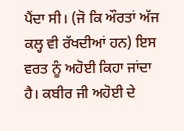ਪੈਂਦਾ ਸੀ। (ਜੋ ਕਿ ਔਰਤਾਂ ਅੱਜ ਕਲ੍ਹ ਵੀ ਰੱਖਦੀਆਂ ਹਨ) ਇਸ ਵਰਤ ਨੂੰ ਅਹੋਈ ਕਿਹਾ ਜਾਂਦਾ ਹੈ। ਕਬੀਰ ਜੀ ਅਹੋਈ ਦੇ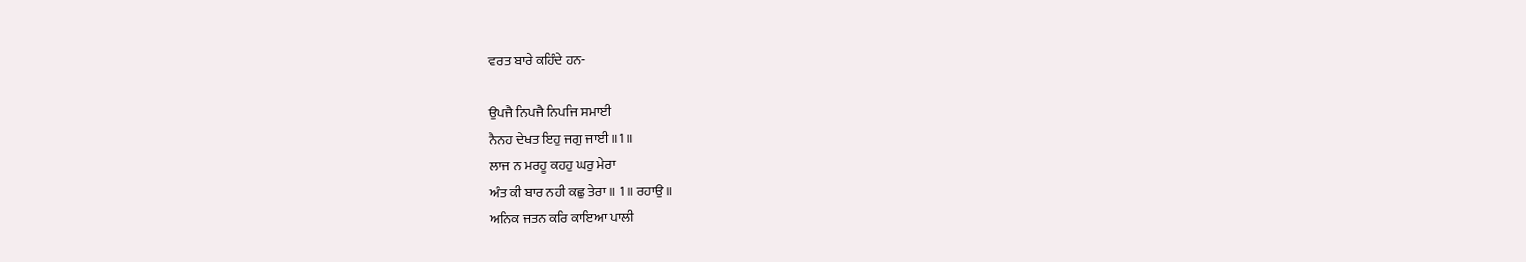ਵਰਤ ਬਾਰੇ ਕਹਿੰਦੇ ਹਨ-

ਉਪਜੈ ਨਿਪਜੈ ਨਿਪਜਿ ਸਮਾਈ
ਨੈਨਹ ਦੇਖਤ ਇਹੁ ਜਗੁ ਜਾਈ ॥1॥
ਲਾਜ ਨ ਮਰਹੂ ਕਹਹੁ ਘਰੁ ਮੇਰਾ
ਅੰਤ ਕੀ ਬਾਰ ਨਹੀ ਕਛੁ ਤੇਰਾ ॥ 1॥ ਰਹਾਉ ॥
ਅਨਿਕ ਜਤਨ ਕਰਿ ਕਾਇਆ ਪਾਲੀ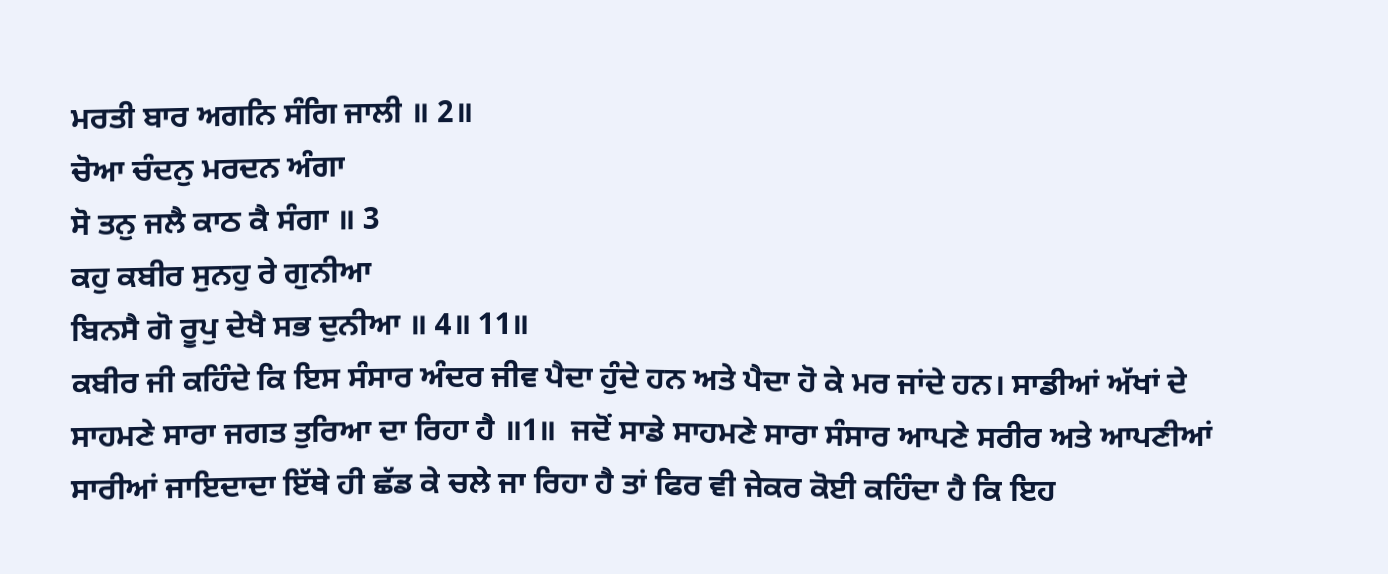ਮਰਤੀ ਬਾਰ ਅਗਨਿ ਸੰਗਿ ਜਾਲੀ ॥ 2॥
ਚੋਆ ਚੰਦਨੁ ਮਰਦਨ ਅੰਗਾ
ਸੋ ਤਨੁ ਜਲੈ ਕਾਠ ਕੈ ਸੰਗਾ ॥ 3
ਕਹੁ ਕਬੀਰ ਸੁਨਹੁ ਰੇ ਗੁਨੀਆ
ਬਿਨਸੈ ਗੋ ਰੂਪੁ ਦੇਖੈ ਸਭ ਦੁਨੀਆ ॥ 4॥ 11॥
ਕਬੀਰ ਜੀ ਕਹਿੰਦੇ ਕਿ ਇਸ ਸੰਸਾਰ ਅੰਦਰ ਜੀਵ ਪੈਦਾ ਹੁੰਦੇ ਹਨ ਅਤੇ ਪੈਦਾ ਹੋ ਕੇ ਮਰ ਜਾਂਦੇ ਹਨ। ਸਾਡੀਆਂ ਅੱਖਾਂ ਦੇ ਸਾਹਮਣੇ ਸਾਰਾ ਜਗਤ ਤੁਰਿਆ ਦਾ ਰਿਹਾ ਹੈ ॥1॥  ਜਦੋਂ ਸਾਡੇ ਸਾਹਮਣੇ ਸਾਰਾ ਸੰਸਾਰ ਆਪਣੇ ਸਰੀਰ ਅਤੇ ਆਪਣੀਆਂ ਸਾਰੀਆਂ ਜਾਇਦਾਦਾ ਇੱਥੇ ਹੀ ਛੱਡ ਕੇ ਚਲੇ ਜਾ ਰਿਹਾ ਹੈ ਤਾਂ ਫਿਰ ਵੀ ਜੇਕਰ ਕੋਈ ਕਹਿੰਦਾ ਹੈ ਕਿ ਇਹ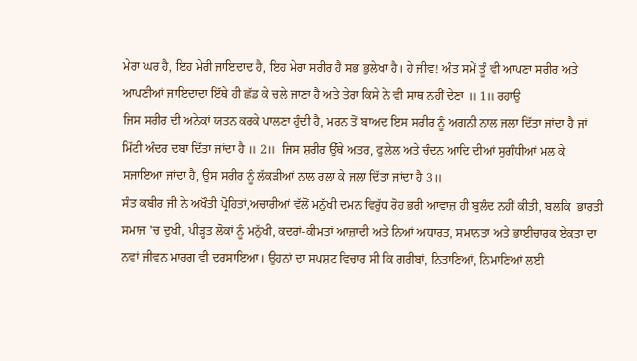ਮੇਰਾ ਘਰ ਹੈ, ਇਹ ਮੇਰੀ ਜਾਇਦਾਦ ਹੈ, ਇਹ ਮੇਰਾ ਸਰੀਰ ਹੈ ਸਭ ਭੁਲੇਖਾ ਹੈ। ਹੇ ਜੀਵ! ਅੰਤ ਸਮੇਂ ਤੂੰ ਵੀ ਆਪਣਾ ਸਰੀਰ ਅਤੇ ਆਪਣੀਆਂ ਜਾਇਦਾਦਾ ਇੱਥੇ ਹੀ ਛੱਡ ਕੇ ਚਲੇ ਜਾਣਾ ਹੈ ਅਤੇ ਤੇਰਾ ਕਿਸੇ ਨੇ ਵੀ ਸਾਥ ਨਹੀਂ ਦੇਣਾ ॥ 1॥ ਰਹਾਉ
ਜਿਸ ਸਰੀਰ ਦੀ ਅਨੇਕਾਂ ਯਤਨ ਕਰਕੇ ਪਾਲਣਾ ਹੁੰਦੀ ਹੈ, ਮਰਨ ਤੋਂ ਬਾਅਦ ਇਸ ਸਰੀਰ ਨੂੰ ਅਗਨੀ ਨਾਲ ਜਲਾ ਦਿੱਤਾ ਜਾਂਦਾ ਹੈ ਜਾਂ ਮਿੱਟੀ ਅੰਦਰ ਦਬਾ ਦਿੱਤਾ ਜਾਂਦਾ ਹੈ ॥ 2॥  ਜਿਸ ਸ਼ਰੀਰ ਉੱਥੇ ਅਤਰ, ਫੁਲੇਲ ਅਤੇ ਚੰਦਨ ਆਦਿ ਦੀਆਂ ਸੁਗੰਧੀਆਂ ਮਲ ਕੇ ਸਜਾਇਆ ਜਾਂਦਾ ਹੈ, ਉਸ ਸਰੀਰ ਨੂੰ ਲੱਕੜੀਆਂ ਨਾਲ ਰਲਾ ਕੇ ਜਲਾ ਦਿੱਤਾ ਜਾਂਦਾ ਹੈ 3॥
ਸੰਤ ਕਬੀਰ ਜੀ ਨੇ ਅਖੌਤੀ ਪ੍ਰੋਹਿਤਾਂ,ਅਚਾਰੀਆਂ ਵੱਲੋਂ ਮਨੁੱਖੀ ਦਮਨ ਵਿਰੁੱਧ ਰੋਹ ਭਰੀ ਆਵਾਜ਼ ਹੀ ਬੁਲੰਦ ਨਹੀਂ ਕੀਤੀ, ਬਲਕਿ  ਭਾਰਤੀ ਸਮਾਜ 'ਚ ਦੁਖੀ, ਪੀੜ੍ਹਤ ਲੋਕਾਂ ਨੂੰ ਮਨੁੱਖੀ, ਕਦਰਾਂ-ਕੀਮਤਾਂ ਆਜ਼ਾਦੀ ਅਤੇ ਨਿਆਂ ਅਧਾਰਤ, ਸਮਾਨਤਾ ਅਤੇ ਭਾਈਚਾਰਕ ਏਕਤਾ ਦਾ ਨਵਾਂ ਜੀਵਨ ਮਾਰਗ ਵੀ ਦਰਸਾਇਆ। ਉਹਨਾਂ ਦਾ ਸਪਸ਼ਟ ਵਿਚਾਰ ਸੀ ਕਿ ਗਰੀਬਾਂ, ਨਿਤਾਣਿਆਂ, ਨਿਮਾਣਿਆਂ ਲਈ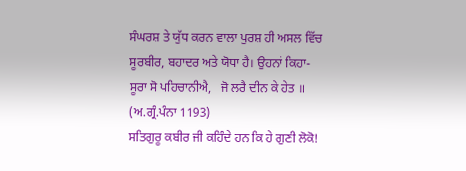ਸੰਘਰਸ਼ ਤੇ ਯੁੱਧ ਕਰਨ ਵਾਲਾ ਪੁਰਸ਼ ਹੀ ਅਸਲ ਵਿੱਚ ਸੂਰਬੀਰ, ਬਹਾਦਰ ਅਤੇ ਯੋਧਾ ਹੈ। ਉਹਨਾਂ ਕਿਹਾ-
ਸੂਰਾ ਸੋ ਪਹਿਚਾਨੀਐ,   ਜੋ ਲਰੈ ਦੀਨ ਕੇ ਹੇਤ ॥  (ਅ.ਗ੍ਰੰ.ਪੰਨਾ 1193)
ਸਤਿਗੁਰੂ ਕਬੀਰ ਜੀ ਕਹਿੰਦੇ ਹਨ ਕਿ ਹੇ ਗੁਣੀ ਲੋਕੋ!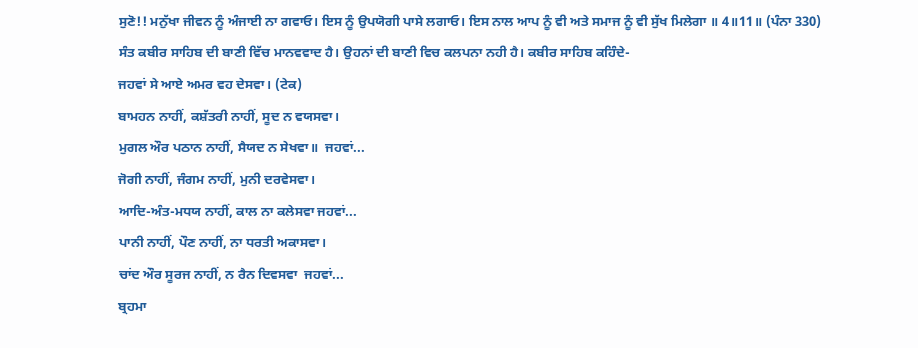ਸੁਣੋ!! ਮਨੁੱਖਾ ਜੀਵਨ ਨੂੰ ਅੰਜਾਈ ਨਾ ਗਵਾਓ। ਇਸ ਨੂੰ ਉਪਯੋਗੀ ਪਾਸੇ ਲਗਾਓ। ਇਸ ਨਾਲ ਆਪ ਨੂੰ ਵੀ ਅਤੇ ਸਮਾਜ ਨੂੰ ਵੀ ਸੁੱਖ ਮਿਲੇਗਾ ॥ 4॥11॥ (ਪੰਨਾ 330)
ਸੰਤ ਕਬੀਰ ਸਾਹਿਬ ਦੀ ਬਾਣੀ ਵਿੱਚ ਮਾਨਵਵਾਦ ਹੈ। ਉਹਨਾਂ ਦੀ ਬਾਣੀ ਵਿਚ ਕਲਪਨਾ ਨਹੀ ਹੈ। ਕਬੀਰ ਸਾਹਿਬ ਕਹਿੰਦੇ-
ਜਹਵਾਂ ਸੇ ਆਏ ਅਮਰ ਵਹ ਦੇਸਵਾ। (ਟੇਕ)
ਬਾਮਹਨ ਨਾਹੀਂ, ਕਸ਼ੱਤਰੀ ਨਾਹੀਂ, ਸੂਦ ਨ ਵਯਸਵਾ।
ਮੁਗਲ ਔਰ ਪਠਾਨ ਨਾਹੀਂ, ਸੈਯਦ ਨ ਸੇਖਵਾ॥  ਜਹਵਾਂ...
ਜੋਗੀ ਨਾਹੀਂ, ਜੰਗਮ ਨਾਹੀਂ, ਮੁਨੀ ਦਰਵੇਸਵਾ।
ਆਦਿ-ਅੰਤ-ਮਧਯ ਨਾਹੀਂ, ਕਾਲ ਨਾ ਕਲੇਸਵਾ ਜਹਵਾਂ...
ਪਾਨੀ ਨਾਹੀਂ, ਪੌਣ ਨਾਹੀਂ, ਨਾ ਧਰਤੀ ਅਕਾਸਵਾ।
ਚਾਂਦ ਔਰ ਸੂਰਜ ਨਾਹੀਂ, ਨ ਰੈਨ ਦਿਵਸਵਾ  ਜਹਵਾਂ...
ਬ੍ਰਹਮਾ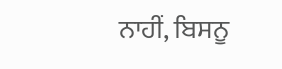ਨਾਹੀਂ, ਬਿਸਨੂ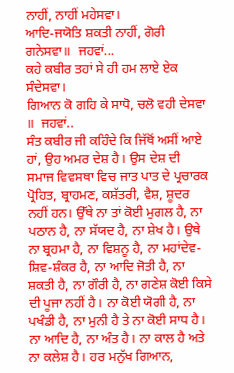ਨਾਹੀਂ, ਨਾਹੀਂ ਮਹੇਸਵਾ।
ਆਦਿ-ਜਯੋਤਿ ਸ਼ਕਤੀ ਨਾਹੀਂ, ਗੋਰੀ ਗਨੇਸਵਾ॥  ਜਹਵਾਂ...
ਕਹੇ ਕਬੀਰ ਤਹਾਂ ਸੇ ਹੀ ਹਮ ਲਾਏ ਏਕ ਸੰਦੇਸਵਾ।
ਗਿਆਨ ਕੋ ਗਹਿ ਕੇ ਸਾਧੋ, ਚਲੋ ਵਹੀ ਦੇਸਵਾ ॥  ਜਹਵਾਂ..
ਸੰਤ ਕਬੀਰ ਜੀ ਕਹਿੰਦੇ ਕਿ ਜਿੱਥੋਂ ਅਸੀਂ ਆਏ ਹਾਂ, ਉਹ ਅਮਰ ਦੇਸ਼ ਹੈ। ਉਸ ਦੇਸ਼ ਦੀ  ਸਮਾਜ ਵਿਵਸਥਾ ਵਿਚ ਜਾਤ ਪਾਤ ਦੇ ਪ੍ਰਚਾਰਕ ਪ੍ਰੋਹਿਤ, ਬ੍ਰਾਹਮਣ, ਕਸ਼ੱਤਰੀ, ਵੈਸ਼, ਸ਼ੂਦਰ ਨਹੀਂ ਹਨ। ਉੱਥੇ ਨਾ ਤਾਂ ਕੋਈ ਮੁਗਲ ਹੈ, ਨਾ ਪਠਾਨ ਹੈ, ਨਾ ਸੱਯਦ ਹੈ, ਨਾ ਸ਼ੇਖ ਹੈ। ਉਥੇ ਨਾ ਬ੍ਰਹਮਾ ਹੈ, ਨਾ ਵਿਸ਼ਨੂ ਹੈ, ਨਾ ਮਹਾਂਦੇਵ-ਸ਼ਿਵ-ਸ਼ੰਕਰ ਹੈ, ਨਾ ਆਦਿ ਜੋਤੀ ਹੈ, ਨਾ ਸ਼ਕਤੀ ਹੈ, ਨਾ ਗੌਰੀ ਹੈ, ਨਾ ਗਣੇਸ਼ ਕੋਈ ਕਿਸੇ ਦੀ ਪੂਜਾ ਨਹੀਂ ਹੈ। ਨਾ ਕੋਈ ਯੋਗੀ ਹੈ, ਨਾ ਪਖੰਡੀ ਹੈ, ਨਾ ਮੁਨੀ ਹੈ ਤੇ ਨਾ ਕੋਈ ਸਾਧ ਹੈ। ਨਾ ਆਦਿ ਹੈ, ਨਾ ਅੰਤ ਹੈ। ਨਾ ਕਾਲ ਹੈ ਅਤੇ ਨਾ ਕਲੇਸ਼ ਹੈ। ਹਰ ਮਨੁੱਖ ਗਿਆਨ,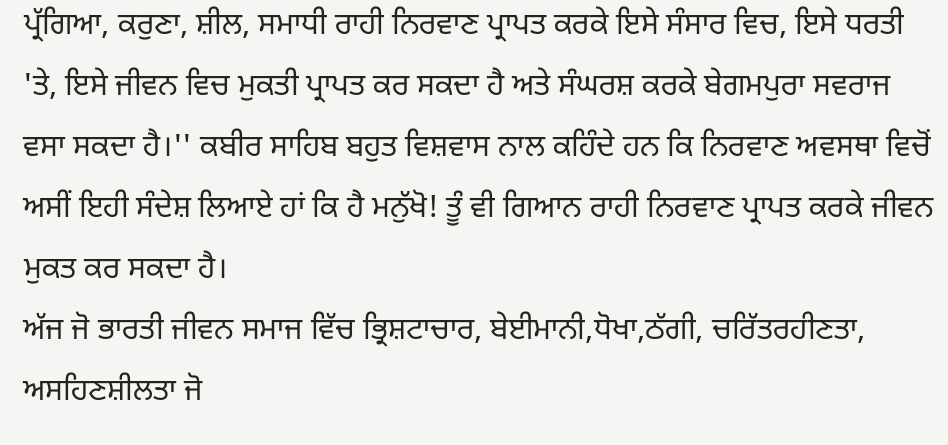ਪ੍ਰੱਗਿਆ, ਕਰੁਣਾ, ਸ਼ੀਲ, ਸਮਾਧੀ ਰਾਹੀ ਨਿਰਵਾਣ ਪ੍ਰਾਪਤ ਕਰਕੇ ਇਸੇ ਸੰਸਾਰ ਵਿਚ, ਇਸੇ ਧਰਤੀ 'ਤੇ, ਇਸੇ ਜੀਵਨ ਵਿਚ ਮੁਕਤੀ ਪ੍ਰਾਪਤ ਕਰ ਸਕਦਾ ਹੈ ਅਤੇ ਸੰਘਰਸ਼ ਕਰਕੇ ਬੇਗਮਪੁਰਾ ਸਵਰਾਜ ਵਸਾ ਸਕਦਾ ਹੈ।'' ਕਬੀਰ ਸਾਹਿਬ ਬਹੁਤ ਵਿਸ਼ਵਾਸ ਨਾਲ ਕਹਿੰਦੇ ਹਨ ਕਿ ਨਿਰਵਾਣ ਅਵਸਥਾ ਵਿਚੋਂ ਅਸੀਂ ਇਹੀ ਸੰਦੇਸ਼ ਲਿਆਏ ਹਾਂ ਕਿ ਹੈ ਮਨੁੱਖੋ! ਤੂੰ ਵੀ ਗਿਆਨ ਰਾਹੀ ਨਿਰਵਾਣ ਪ੍ਰਾਪਤ ਕਰਕੇ ਜੀਵਨ ਮੁਕਤ ਕਰ ਸਕਦਾ ਹੈ।
ਅੱਜ ਜੋ ਭਾਰਤੀ ਜੀਵਨ ਸਮਾਜ ਵਿੱਚ ਭ੍ਰਿਸ਼ਟਾਚਾਰ, ਬੇਈਮਾਨੀ,ਧੋਖਾ,ਠੱਗੀ, ਚਰਿੱਤਰਹੀਣਤਾ, ਅਸਹਿਣਸ਼ੀਲਤਾ ਜੋ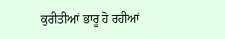ਕੁਰੀਤੀਆਂ ਭਾਰੂ ਹੋ ਰਹੀਆਂ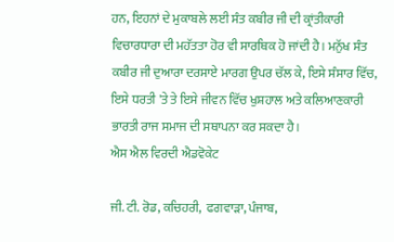ਹਨ, ਇਹਨਾਂ ਦੇ ਮੁਕਾਬਲੇ ਲਈ ਸੰਤ ਕਬੀਰ ਜੀ ਦੀ ਕ੍ਰਾਂਤੀਕਾਰੀ ਵਿਚਾਰਧਾਰਾ ਦੀ ਮਹੱਤਤਾ ਹੋਰ ਵੀ ਸਾਰਥਿਕ ਹੋ ਜਾਂਦੀ ਹੈ। ਮਨੁੱਖ ਸੰਤ ਕਬੀਰ ਜੀ ਦੁਆਰਾ ਦਰਸਾਏ ਮਾਰਗ ਉਪਰ ਚੱਲ ਕੇ, ਇਸੇ ਸੰਸਾਰ ਵਿੱਚ, ਇਸੇ ਧਰਤੀ 'ਤੇ ਤੇ ਇਸੇ ਜੀਵਨ ਵਿੱਚ ਖੁਸ਼ਹਾਲ ਅਤੇ ਕਲਿਆਣਕਾਰੀ ਭਾਰਤੀ ਰਾਜ ਸਮਾਜ ਦੀ ਸਥਾਪਨਾ ਕਰ ਸਕਦਾ ਹੈ।
ਐਸ ਐਲ ਵਿਰਦੀ ਐਡਵੋਕੇਟ

ਜੀ. ਟੀ. ਰੋਡ, ਕਚਿਹਰੀ,  ਫਗਵਾੜਾ, ਪੰਜਾਬ,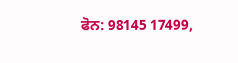ਫੋਨ: 98145 17499,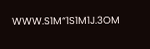WWW.S1M“1S1M1J.3OM